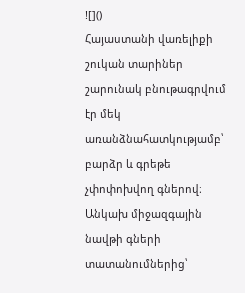![]()
Հայաստանի վառելիքի շուկան տարիներ շարունակ բնութագրվում էր մեկ առանձնահատկությամբ՝ բարձր և գրեթե չփոփոխվող գներով։ Անկախ միջազգային նավթի գների տատանումներից՝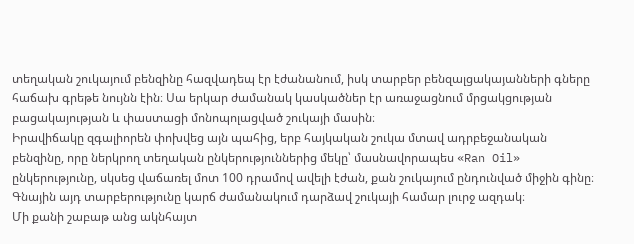տեղական շուկայում բենզինը հազվադեպ էր էժանանում, իսկ տարբեր բենզալցակայանների գները հաճախ գրեթե նույնն էին։ Սա երկար ժամանակ կասկածներ էր առաջացնում մրցակցության բացակայության և փաստացի մոնոպոլացված շուկայի մասին։
Իրավիճակը զգալիորեն փոխվեց այն պահից, երբ հայկական շուկա մտավ ադրբեջանական բենզինը, որը ներկրող տեղական ընկերություններից մեկը՝ մասնավորապես «Ran Oil» ընկերությունը, սկսեց վաճառել մոտ 100 դրամով ավելի էժան, քան շուկայում ընդունված միջին գինը։ Գնային այդ տարբերությունը կարճ ժամանակում դարձավ շուկայի համար լուրջ ազդակ։
Մի քանի շաբաթ անց ակնհայտ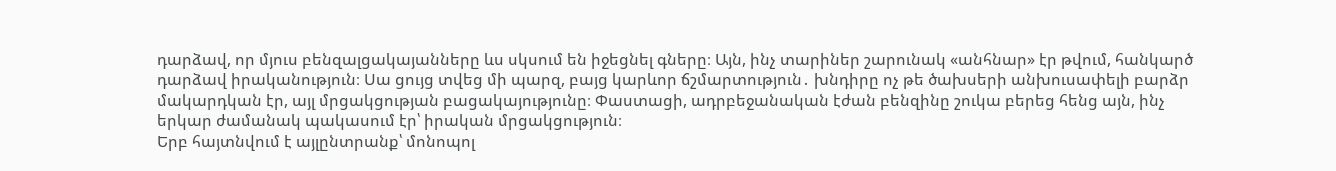դարձավ, որ մյուս բենզալցակայանները ևս սկսում են իջեցնել գները։ Այն, ինչ տարիներ շարունակ «անհնար» էր թվում, հանկարծ դարձավ իրականություն։ Սա ցույց տվեց մի պարզ, բայց կարևոր ճշմարտություն․ խնդիրը ոչ թե ծախսերի անխուսափելի բարձր մակարդկան էր, այլ մրցակցության բացակայությունը։ Փաստացի, ադրբեջանական էժան բենզինը շուկա բերեց հենց այն, ինչ երկար ժամանակ պակասում էր՝ իրական մրցակցություն։
Երբ հայտնվում է այլընտրանք՝ մոնոպոլ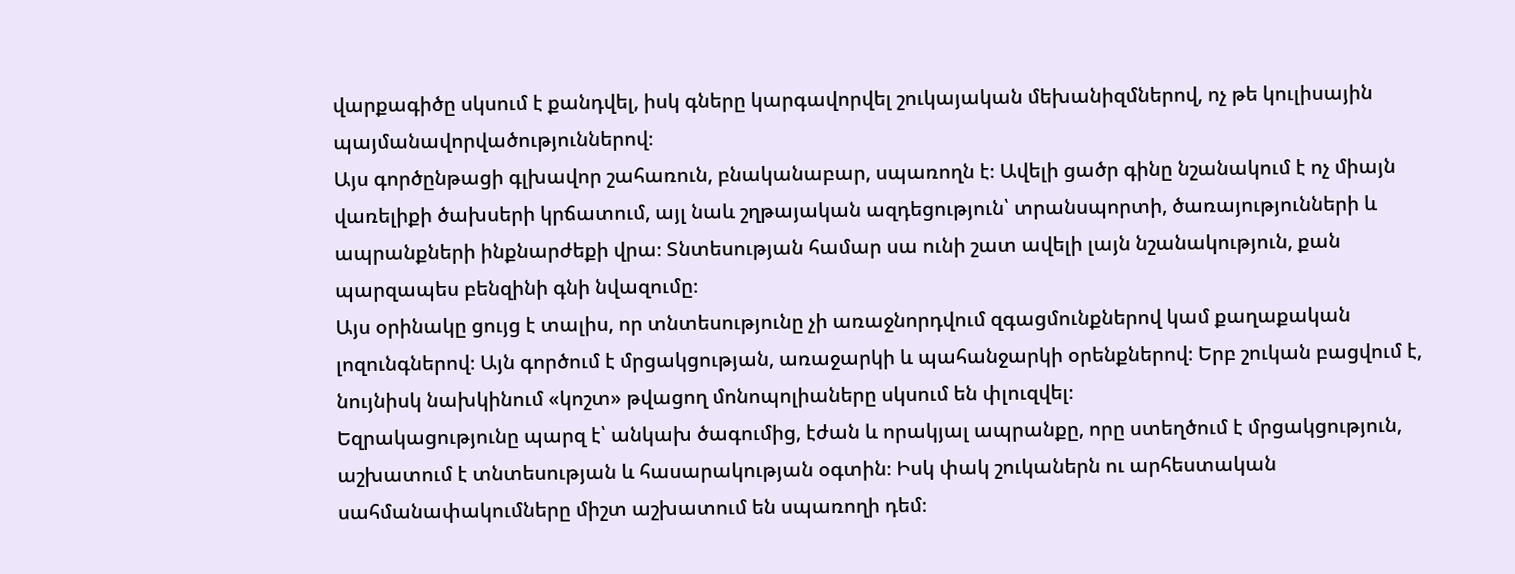վարքագիծը սկսում է քանդվել, իսկ գները կարգավորվել շուկայական մեխանիզմներով, ոչ թե կուլիսային պայմանավորվածություններով։
Այս գործընթացի գլխավոր շահառուն, բնականաբար, սպառողն է։ Ավելի ցածր գինը նշանակում է ոչ միայն վառելիքի ծախսերի կրճատում, այլ նաև շղթայական ազդեցություն՝ տրանսպորտի, ծառայությունների և ապրանքների ինքնարժեքի վրա։ Տնտեսության համար սա ունի շատ ավելի լայն նշանակություն, քան պարզապես բենզինի գնի նվազումը։
Այս օրինակը ցույց է տալիս, որ տնտեսությունը չի առաջնորդվում զգացմունքներով կամ քաղաքական լոզունգներով։ Այն գործում է մրցակցության, առաջարկի և պահանջարկի օրենքներով։ Երբ շուկան բացվում է, նույնիսկ նախկինում «կոշտ» թվացող մոնոպոլիաները սկսում են փլուզվել։
Եզրակացությունը պարզ է՝ անկախ ծագումից, էժան և որակյալ ապրանքը, որը ստեղծում է մրցակցություն, աշխատում է տնտեսության և հասարակության օգտին։ Իսկ փակ շուկաներն ու արհեստական սահմանափակումները միշտ աշխատում են սպառողի դեմ։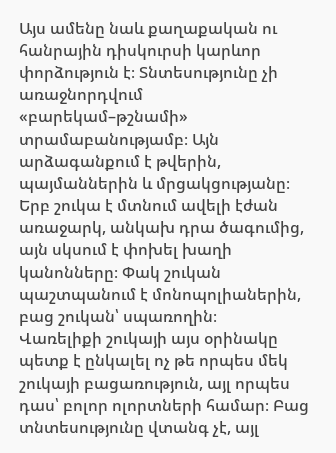Այս ամենը նաև քաղաքական ու հանրային դիսկուրսի կարևոր փորձություն է։ Տնտեսությունը չի առաջնորդվում «բարեկամ–թշնամի» տրամաբանությամբ։ Այն արձագանքում է թվերին, պայմաններին և մրցակցությանը։ Երբ շուկա է մտնում ավելի էժան առաջարկ, անկախ դրա ծագումից, այն սկսում է փոխել խաղի կանոնները։ Փակ շուկան պաշտպանում է մոնոպոլիաներին, բաց շուկան՝ սպառողին։
Վառելիքի շուկայի այս օրինակը պետք է ընկալել ոչ թե որպես մեկ շուկայի բացառություն, այլ որպես դաս՝ բոլոր ոլորտների համար։ Բաց տնտեսությունը վտանգ չէ, այլ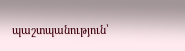պաշտպանություն՝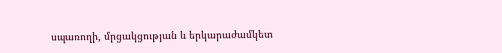սպառողի, մրցակցության և երկարաժամկետ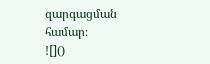զարգացման համար։
![]()